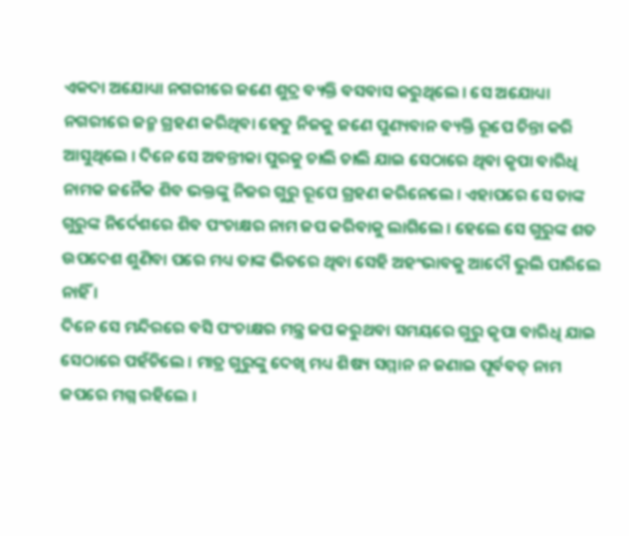ଏକଦା ଅଯୋଧ୍ୟା ନଗରୀରେ ଜଣେ ଶୁଦ୍ର ବ୍ୟକ୍ତି ବସବାସ କରୁଥିଲେ । ସେ ଅଯୋଧ୍ୟା ନଗରୀରେ ଜନ୍ମ ଗ୍ରହଣ କରିଥିବା ହେତୁ ନିଜକୁ ଜଣେ ପୁଣ୍ୟବାନ ବ୍ୟକ୍ତି ରୂପେ ଚିନ୍ତା କରି ଆସୁଥିଲେ । ଦିନେ ସେ ଅବନ୍ତୀକା ପୁରକୁ ଚାଲି ଚାଲି ଯାଇ ସେଠାରେ ଥିବା କୃପା ବାରିଧି ନାମକ ଜନୈକ ଶିବ ଭକ୍ତଙ୍କୁ ନିଜର ଗୁରୁ ରୂପେ ଗ୍ରହଣ କରିନେଲେ । ଏହାପରେ ସେ ତାଙ୍କ ଗୁରୁଙ୍କ ନିର୍ଦେଶରେ ଶିବ ପଂଚାକ୍ଷର ନାମ ଜପ କରିବାକୁ ଲାଗିଲେ । ହେଲେ ସେ ଗୁରୁଙ୍କ ଶତ ଉପଦେଶ ଶୁଣିବା ପରେ ମଧ୍ୟ ତାଙ୍କ ଭିତରେ ଥିବା ସେହି ଅହଂଭାବକୁ ଆଦୌ ଭୁଲି ପାରିଲେ ନାହିଁ ।
ଦିନେ ସେ ମନ୍ଦିରରେ ବସି ପଂଚାକ୍ଷର ମନ୍ତ୍ର ଜପ କରୁଥବା ସମୟରେ ଗୁରୁ କୃପା ବାରିଧି ଯାଇ ସେଠାରେ ପହଁଚିଲେ । ମାତ୍ର ଗୁରୁଙ୍କୁ ଦେଖି ମଧ୍ୟ ଶିଷ୍ୟ ସମ୍ମାନ ନ ଜଣାଇ ପୂର୍ବବତ୍ ନାମ ଜପରେ ମଗ୍ନ ରହିଲେ ।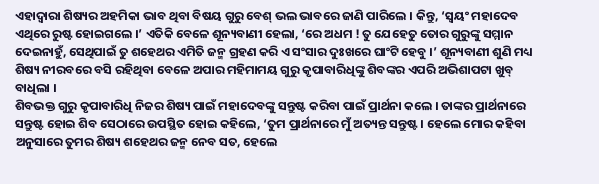ଏହାଦ୍ୱାରା ଶିଷ୍ୟର ଅହମିକା ଭାବ ଥିବା ବିଷୟ ଗୁରୁ ବେଶ୍ ଭଲ ଭାବରେ ଜାଣି ପାରିଲେ । କିନ୍ତୁ, ‘ସ୍ୱୟଂ ମହାଦେବ ଏଥିରେ ରୁଷ୍ଟ ହୋଇଗଲେ ।’ ଏତିକି ବେଳେ ଶୂନ୍ୟବାଣୀ ହେଲା, ‘ରେ ଅଧମ ! ତୁ ଯେହେତୁ ତୋର ଗୁରୁଙ୍କୁ ସମ୍ମାନ ଦେଇନାହୁଁ, ସେଥିପାଇଁ ତୁ ଶହେଥର ଏମିତି ଜନ୍ମ ଗ୍ରହଣ କରି ଏ ସଂସାର ଦୁଃଖରେ ଘାଂଟି ହେବୁ ।’ ଶୂନ୍ୟବାଣୀ ଶୁଣି ମଧ୍ୟ ଶିଷ୍ୟ ନୀରବରେ ବସି ରହିଥିବା ବେଳେ ଅପାର ମହିମାମୟ ଗୁରୁ କୃପାବାରିଧିଙ୍କୁ ଶିବଙ୍କର ଏପରି ଅଭିଶାପଟା ଖୁବ୍ ବାଧିଲା ।
ଶିବଭକ୍ତ ଗୁରୁ କୃପାବାରିଧି ନିଜର ଶିଷ୍ୟ ପାଇଁ ମହାଦେବଙ୍କୁ ସନ୍ତୁଷ୍ଟ କରିବା ପାଇଁ ପ୍ରାର୍ଥନା କଲେ । ତାଙ୍କର ପ୍ରାର୍ଥନାରେ ସନ୍ତୁଷ୍ଟ ହୋଇ ଶିବ ସେଠାରେ ଉପସ୍ଥିତ ହୋଇ କହିଲେ, ‘ତୁମ ପ୍ରାର୍ଥନାରେ ମୁଁ ଅତ୍ୟନ୍ତ ସନ୍ତୁଷ୍ଟ । ହେଲେ ମୋର କହିବା ଅନୁସାରେ ତୁମର ଶିଷ୍ୟ ଶହେଥର ଜନ୍ମ ନେବ ସତ, ହେଲେ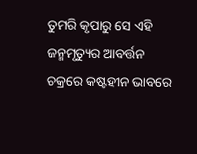ତୁମରି କୃପାରୁ ସେ ଏହି ଜନ୍ମମୃତ୍ୟୁର ଆବର୍ତ୍ତନ ଚକ୍ରରେ କଷ୍ଟହୀନ ଭାବରେ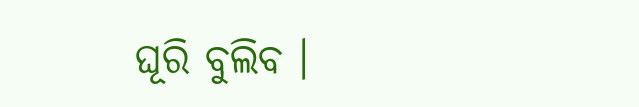ଘୂରି ବୁଲିବ ।